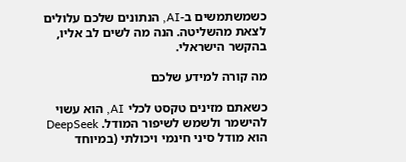כשמשתמשים ב-AI, הנתונים שלכם עלולים לצאת מהשליטה. הנה מה לשים לב אליו, בהקשר הישראלי.

מה קורה למידע שלכם

כשאתם מזינים טקסט לכלי AI, הוא עשוי להישמר ולשמש לשיפור המודל. DeepSeek הוא מודל סיני חינמי ויכולתי (במיוחד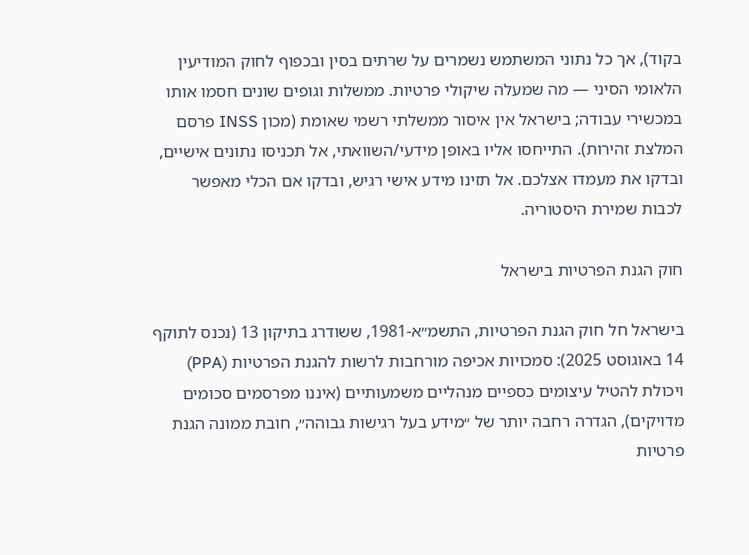בקוד), אך כל נתוני המשתמש נשמרים על שרתים בסין ובכפוף לחוק המודיעין הלאומי הסיני — מה שמעלה שיקולי פרטיות. ממשלות וגופים שונים חסמו אותו במכשירי עבודה; בישראל אין איסור ממשלתי רשמי שאומת (מכון INSS פרסם המלצת זהירות). התייחסו אליו באופן מידעי/השוואתי, אל תכניסו נתונים אישיים, ובדקו את מעמדו אצלכם. אל תזינו מידע אישי רגיש, ובדקו אם הכלי מאפשר לכבות שמירת היסטוריה.

חוק הגנת הפרטיות בישראל

בישראל חל חוק הגנת הפרטיות, התשמ״א-1981, ששודרג בתיקון 13 (נכנס לתוקף 14 באוגוסט 2025): סמכויות אכיפה מורחבות לרשות להגנת הפרטיות (PPA) ויכולת להטיל עיצומים כספיים מנהליים משמעותיים (איננו מפרסמים סכומים מדויקים), הגדרה רחבה יותר של ״מידע בעל רגישות גבוהה״, חובת ממונה הגנת פרטיות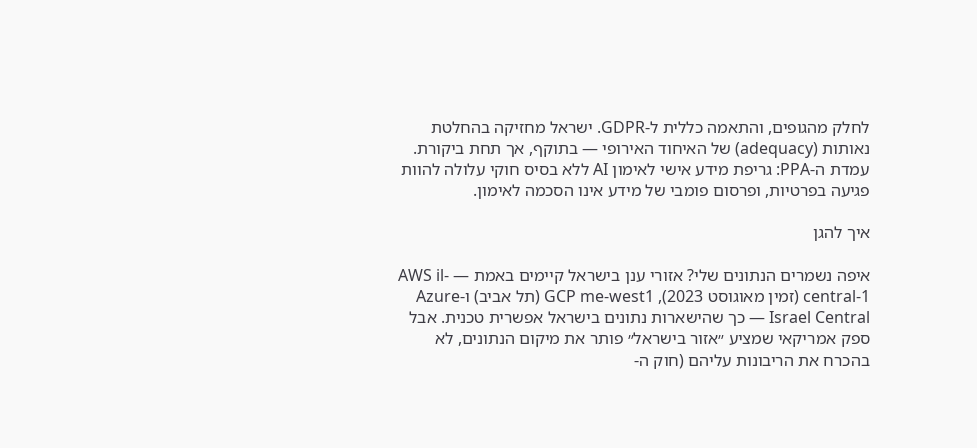לחלק מהגופים, והתאמה כללית ל-GDPR. ישראל מחזיקה בהחלטת נאותות (adequacy) של האיחוד האירופי — בתוקף, אך תחת ביקורת. עמדת ה-PPA: גריפת מידע אישי לאימון AI ללא בסיס חוקי עלולה להוות פגיעה בפרטיות, ופרסום פומבי של מידע אינו הסכמה לאימון.

איך להגן

איפה נשמרים הנתונים שלי? אזורי ענן בישראל קיימים באמת — AWS il-central-1 (זמין מאוגוסט 2023), GCP me-west1 (תל אביב) ו-Azure Israel Central — כך שהישארות נתונים בישראל אפשרית טכנית. אבל ספק אמריקאי שמציע ״אזור בישראל״ פותר את מיקום הנתונים, לא בהכרח את הריבונות עליהם (חוק ה-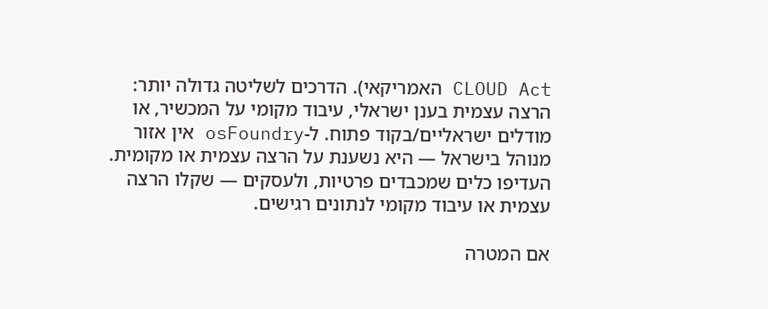CLOUD Act האמריקאי). הדרכים לשליטה גדולה יותר: הרצה עצמית בענן ישראלי, עיבוד מקומי על המכשיר, או מודלים ישראליים/בקוד פתוח. ל-osFoundry אין אזור מנוהל בישראל — היא נשענת על הרצה עצמית או מקומית. העדיפו כלים שמכבדים פרטיות, ולעסקים — שקלו הרצה עצמית או עיבוד מקומי לנתונים רגישים.

אם המטרה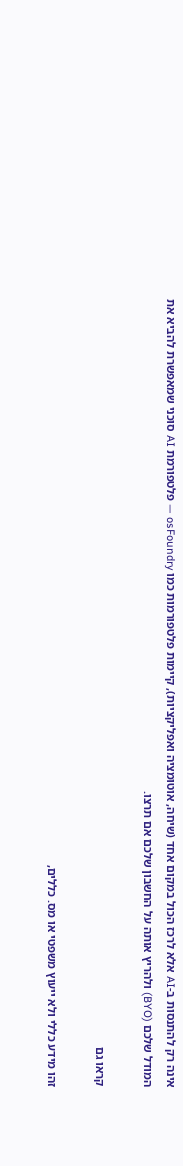אינה רק להתנסות ב-AI אלא לרכז הכול במקום אחד (שיחה, אוטומציה ואפליקציות), קיימות פלטפורמות כמו osFoundry — פלטפורמת AI סוכני שמאפשרת להביא את המודל שלכם (BYO) ולהריץ אותה על החשבון שלכם אם תרצו.

קראו גם

זהו מידע כללי ולא ייעוץ משפטי או מס. כללים,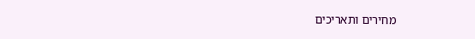מחירים ותאריכים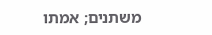משתנים; אמתו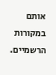אותם במקורות הרשמיים.